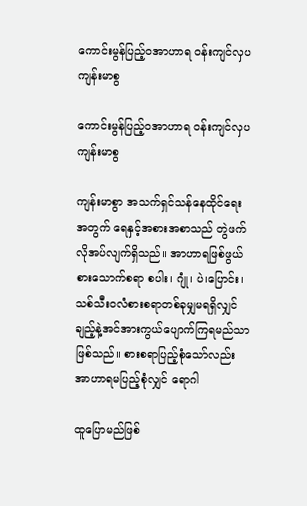ကောင်းမွန်ပြည့်ဝအာဟာရ ဝန်းကျင်လှပကျန်းမာစွ

ကောင်းမွန်ပြည့်ဝအာဟာရ ဝန်းကျင်လှပကျန်းမာစွ

ကျန်းမာစွာ အသက်ရှင်သန်နေထိုင်ရေးအတွက် ရေနှင့်အစားအစာသည် တွဲဖက်လိုအပ်လျက်ရှိသည်။ အာဟာရဖြစ်ဖွယ်စားသောက်စရာ စပါး၊ ဂျုံ၊ ပဲ၊ပြောင်း၊ သစ်သီးဝလံစားစရာတစ်ခုမျှမရရှိလျှင် ချည့်နဲ့အင်အားကွယ်ပျောက်ကြရမည်သာဖြစ်သည်။ စားစရာပြည့်စုံသော်လည်း အာဟာရမပြည့်စုံလျှင် ရောဂါ

ထူပြောမည်ဖြစ်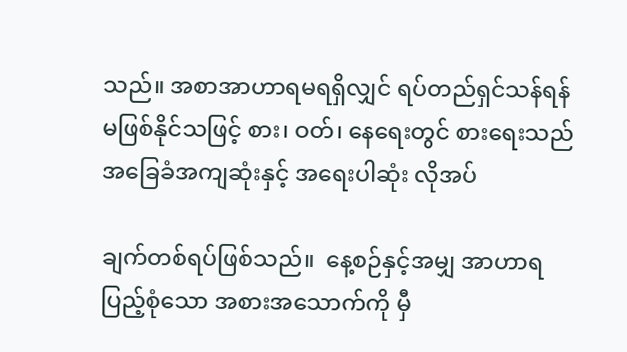သည်။ အစာအာဟာရမရရှိလျှင် ရပ်တည်ရှင်သန်ရန် မဖြစ်နိုင်သဖြင့် စား၊ ဝတ်၊ နေရေးတွင် စားရေးသည် အခြေခံအကျဆုံးနှင့် အရေးပါဆုံး လိုအပ်

ချက်တစ်ရပ်ဖြစ်သည်။  နေ့စဉ်နှင့်အမျှ အာဟာရပြည့်စုံသော အစားအသောက်ကို မှီ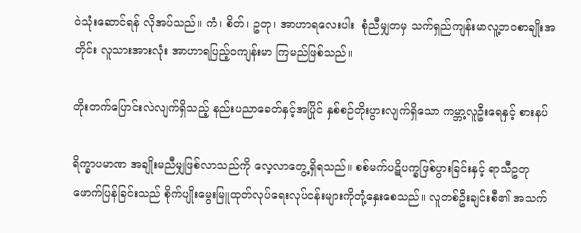ဝဲသုံးဆောင်ရန် လိုအပ်သည်။ ကံ၊ စိတ်၊ ဥတု၊ အာဟာရလေးပါး  စုံညီမျှတမှ သက်ရှည်ကျန်းမာလူ့ဘဝစာချိုးအတိုင်း လူသားအားလုံး အာဟာရပြည့်ဝကျန်းမာ ကြမည်ဖြစ်သည်။

တိုးတက်ပြောင်းလဲလျက်ရှိသည့် နည်းပညာခေတ်နှင့်အပြိုင် နှစ်စဉ်တိုးပွားလျက်ရှိသော ကမ္ဘာ့လူဦးရေနှင့် စားနပ်

ရိက္ခာပမာဏ အချိုးမညီမျှဖြစ်လာသည်ကို လေ့လာတွေ့ရှိရသည်။ စစ်မက်ပဋိပက္ခဖြစ်ပွားခြင်းနှင့် ရာသီဥတု ဖောက်ပြန်ခြင်းသည် စိုက်ပျိုးမွေးမြူထုတ်လုပ်ရေးလုပ်ငန်းများကိုတုံ့နှေးစေသည်။ လူတစ်ဦးချင်းစီ၏ အသက်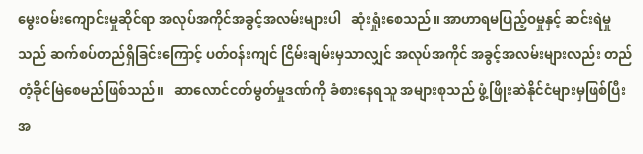မွေးဝမ်းကျောင်းမှုဆိုင်ရာ အလုပ်အကိုင်အခွင့်အလမ်းများပါ   ဆုံးရှုံးစေသည်။ အာဟာရမပြည့်ဝမှုနှင့် ဆင်းရဲမှုသည် ဆက်စပ်တည်ရှိခြင်းကြောင့် ပတ်ဝန်းကျင် ငြိမ်းချမ်းမှသာလျှင် အလုပ်အကိုင် အခွင့်အလမ်းများလည်း တည်တံ့ခိုင်မြဲစေမည်ဖြစ်သည်။   ဆာလောင်ငတ်မွတ်မှုဒဏ်ကို ခံစားနေရသူ အများစုသည် ဖွံ့ဖြိုးဆဲနိုင်ငံများမှဖြစ်ပြီး အ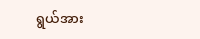ရွယ်အား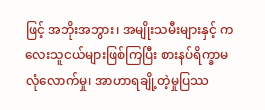ဖြင့် အဘိုးအဘွား၊ အမျိုးသမီးများနှင့် ကလေးသူငယ်များဖြစ်ကြပြီး စားနပ်ရိက္ခာမလုံလောက်မှု၊ အာဟာရချို့တဲ့မှုပြဿ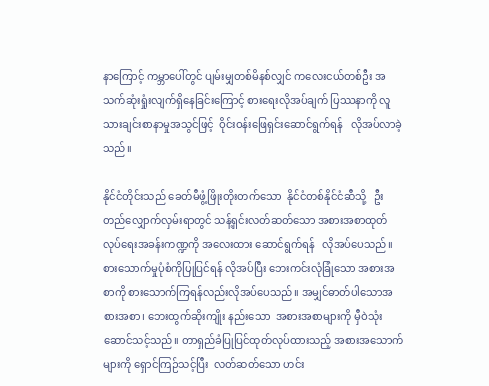နာကြောင့် ကမ္ဘာပေါ်တွင် ပျမ်းမျှတစ်မိနစ်လျှင် ကလေးငယ်တစ်ဦး အသက်ဆုံးရှုံးလျက်ရှိနေခြင်းကြောင့် စားရေးလိုအပ်ချက် ပြဿနာကို လူသားချင်းစာနာမှုအသွင်ဖြင့်  ဝိုင်းဝန်းဖြေရှင်းဆောင်ရွက်ရန်   လိုအပ်လာခဲ့သည်။

နိုင်ငံတိုင်းသည် ခေတ်မီဖွံ့ဖြိုးတိုးတက်သော  နိုင်ငံတစ်နိုင်ငံဆီသို့   ဦးတည်လျှောက်လှမ်းရာတွင် သန့်ရှင်းလတ်ဆတ်သော အစားအစာထုတ်လုပ်ရေးအခန်းကဏ္ဍကို အလေးထား ဆောင်ရွက်ရန်   လိုအပ်ပေသည်။ စားသောက်မှုပုံစံကိုပြုပြင်ရန် လိုအပ်ပြီး ဘေးကင်းလုံခြုံသော အစားအစာကို စားသောက်ကြရန်လည်းလိုအပ်ပေသည်။ အမျှင်ဓာတ်ပါသောအစားအစာ၊ ဘေးထွက်ဆိုးကျိုး နည်းသော  အစားအစာများကို မှီဝဲသုံးဆောင်သင့်သည်။ တာရှည်ခံပြုပြင်ထုတ်လုပ်ထားသည့် အစားအသောက်များကို ရှောင်ကြဉ်သင့်ပြီး  လတ်ဆတ်သော ဟင်း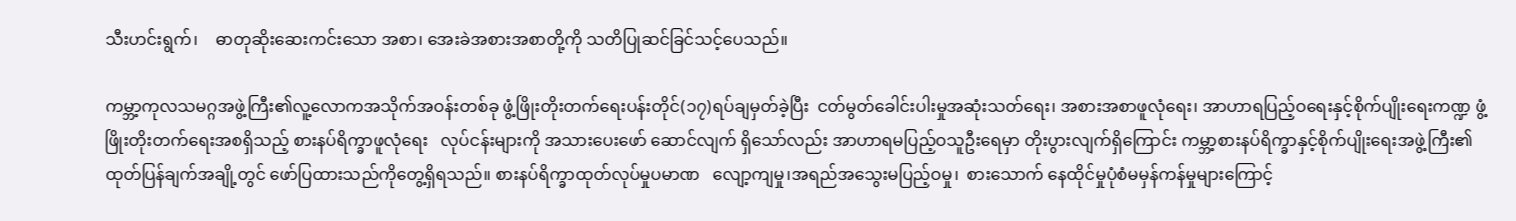သီးဟင်းရွက်၊    ဓာတုဆိုးဆေးကင်းသော အစာ၊ အေးခဲအစားအစာတို့ကို သတိပြုဆင်ခြင်သင့်ပေသည်။

ကမ္ဘာ့ကုလသမဂ္ဂအဖွဲ့ကြီး၏လူ့လောကအသိုက်အဝန်းတစ်ခု ဖွံ့ဖြိုးတိုးတက်ရေးပန်းတိုင်(၁၇)ရပ်ချမှတ်ခဲ့ပြီး  ငတ်မွတ်ခေါင်းပါးမှုအဆုံးသတ်ရေး၊ အစားအစာဖူလုံရေး၊ အာဟာရပြည့်ဝရေးနှင့်စိုက်ပျိုးရေးကဏ္ဍ ဖွံ့ဖြိုးတိုးတက်ရေးအစရှိသည့် စားနပ်ရိက္ခာဖူလုံရေး   လုပ်ငန်းများကို အသားပေးဖော် ဆောင်လျက် ရှိသော်လည်း အာဟာရမပြည့်ဝသူဦးရေမှာ တိုးပွားလျက်ရှိကြောင်း ကမ္ဘာ့စားနပ်ရိက္ခာနှင့်စိုက်ပျိုးရေးအဖွဲ့ကြီး၏ ထုတ်ပြန်ချက်အချို့တွင် ဖော်ပြထားသည်ကိုတွေ့ရှိရသည်။ စားနပ်ရိက္ခာထုတ်လုပ်မှုပမာဏ   လျော့ကျမှု၊အရည်အသွေးမပြည့်ဝမှု၊  စားသောက် နေထိုင်မှုပုံစံမမှန်ကန်မှုများကြောင့်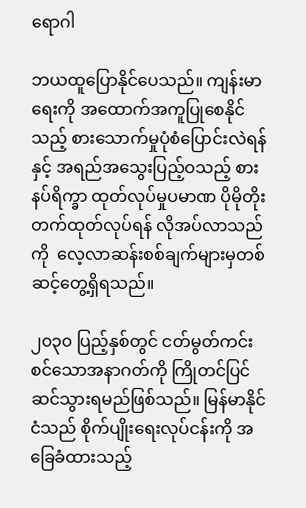ရောဂါ

ဘယထူပြောနိုင်ပေသည်။ ကျန်းမာရေးကို အထောက်အကူပြုစေနိုင်သည့် စားသောက်မှုပုံစံပြောင်းလဲရန်နှင့် အရည်အသွေးပြည့်ဝသည့် စားနပ်ရိက္ခာ ထုတ်လုပ်မှုပမာဏ ပိုမိုတိုးတက်ထုတ်လုပ်ရန် လိုအပ်လာသည်ကို  လေ့လာဆန်းစစ်ချက်များမှတစ်ဆင့်တွေ့ရှိရသည်။

၂၀၃၀ ပြည့်နှစ်တွင် ငတ်မွတ်ကင်းစင်သောအနာဂတ်ကို ကြိုတင်ပြင်ဆင်သွားရမည်ဖြစ်သည်။ မြန်မာနိုင်ငံသည် စိုက်ပျိုးရေးလုပ်ငန်းကို အခြေခံထားသည့်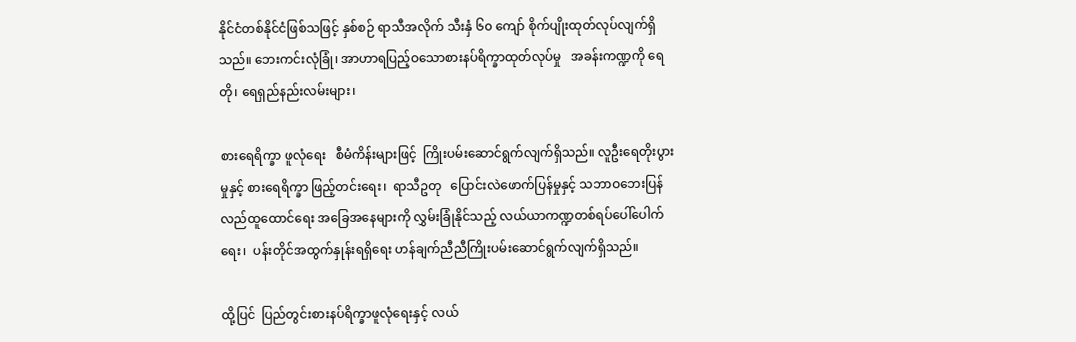နိုင်ငံတစ်နိုင်ငံဖြစ်သဖြင့် နှစ်စဉ် ရာသီအလိုက် သီးနှံ ၆၀ ကျော် စိုက်ပျိုးထုတ်လုပ်လျက်ရှိသည်။ ဘေးကင်းလုံခြုံ၊ အာဟာရပြည့်ဝသောစားနပ်ရိက္ခာထုတ်လုပ်မှု   အခန်းကဏ္ဍကို ရေတို၊ ရေရှည်နည်းလမ်းများ၊

စားရေရိက္ခာ ဖူလုံရေး   စီမံကိန်းများဖြင့်  ကြိုးပမ်းဆောင်ရွက်လျက်ရှိသည်။ လူဦးရေတိုးပွားမှုနှင့် စားရေရိက္ခာ ဖြည့်တင်းရေး၊  ရာသီဥတု   ပြောင်းလဲဖောက်ပြန်မှုနှင့် သဘာဝဘေးပြန်လည်ထူထောင်ရေး အခြေအနေများကို လွှမ်းခြုံနိုင်သည့် လယ်ယာကဏ္ဍတစ်ရပ်ပေါ်ပေါက်ရေး၊  ပန်းတိုင်အထွက်နှုန်းရရှိရေး ဟန်ချက်ညီညီကြိုးပမ်းဆောင်ရွက်လျက်ရှိသည်။

ထို့ပြင်  ပြည်တွင်းစားနပ်ရိက္ခာဖူလုံရေးနှင့် လယ်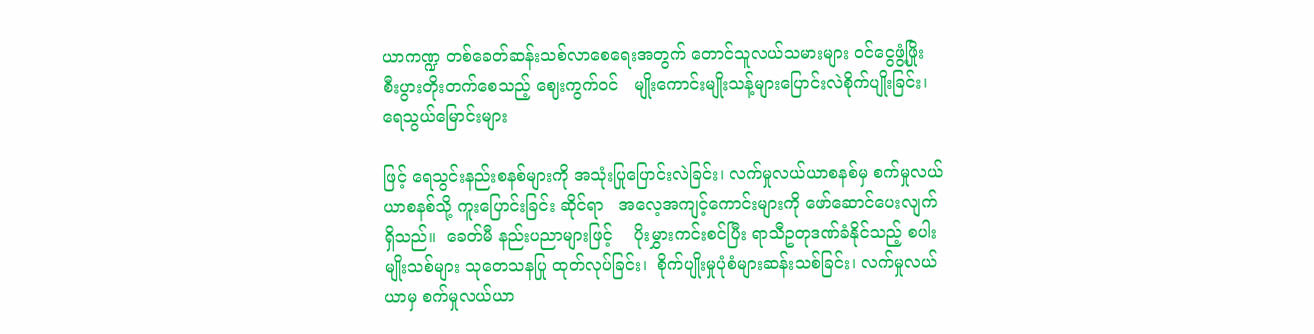ယာကဏ္ဍ တစ်ခေတ်ဆန်းသစ်လာစေရေးအတွက် တောင်သူလယ်သမားများ ဝင်ငွေဖွံ့ဖြိုး စီးပွားတိုးတက်စေသည့် ဈေးကွက်ဝင်   မျိုးကောင်းမျိုးသန့်များပြောင်းလဲစိုက်ပျိုးခြင်း၊ ရေသွယ်မြောင်းများ

ဖြင့် ရေသွင်းနည်းစနစ်များကို အသုံးပြုပြောင်းလဲခြင်း၊ လက်မှုလယ်ယာစနစ်မှ စက်မှုလယ်ယာစနစ်သို့ ကူးပြောင်းခြင်း ဆိုင်ရာ   အလေ့အကျင့်ကောင်းများကို ဖော်ဆောင်ပေးလျက်ရှိသည်။  ခေတ်မီ နည်းပညာများဖြင့်    ပိုးမွှားကင်းစင်ပြီး ရာသီဥတုဒဏ်ခံနိုင်သည့် စပါးမျိုးသစ်များ သုတေသနပြု ထုတ်လုပ်ခြင်း၊  စိုက်ပျိုးမှုပုံစံများဆန်းသစ်ခြင်း၊ လက်မှုလယ်ယာမှ စက်မှုလယ်ယာ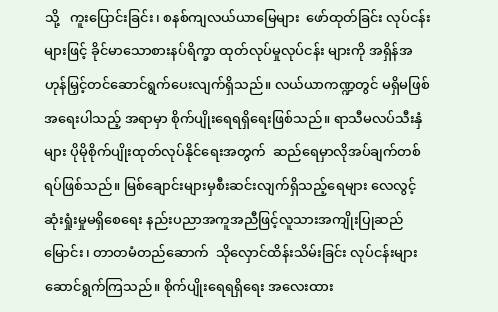သို့   ကူးပြောင်းခြင်း၊ စနစ်ကျလယ်ယာမြေများ  ဖော်ထုတ်ခြင်း လုပ်ငန်းများဖြင့် ခိုင်မာသောစားနပ်ရိက္ခာ ထုတ်လုပ်မှုလုပ်ငန်း များကို အရှိန်အဟုန်မြှင့်တင်ဆောင်ရွက်ပေးလျက်ရှိသည်။ လယ်ယာကဏ္ဍတွင် မရှိမဖြစ်အရေးပါသည့် အရာမှာ စိုက်ပျိုးရေရရှိရေးဖြစ်သည်။ ရာသီမလပ်သီးနှံများ ပိုမိုစိုက်ပျိုးထုတ်လုပ်နိုင်ရေးအတွက်  ဆည်ရေမှာလိုအပ်ချက်တစ်ရပ်ဖြစ်သည်။ မြစ်ချောင်းများမှစီးဆင်းလျက်ရှိသည့်ရေများ လေလွင့်ဆုံးရှုံးမှုမရှိစေရေး နည်းပညာအကူအညီဖြင့်လူသားအကျိုးပြုဆည်မြောင်း၊ တာတမံတည်ဆောက်  သိုလှောင်ထိန်းသိမ်းခြင်း လုပ်ငန်းများဆောင်ရွက်ကြသည်။ စိုက်ပျိုးရေရရှိရေး အလေးထား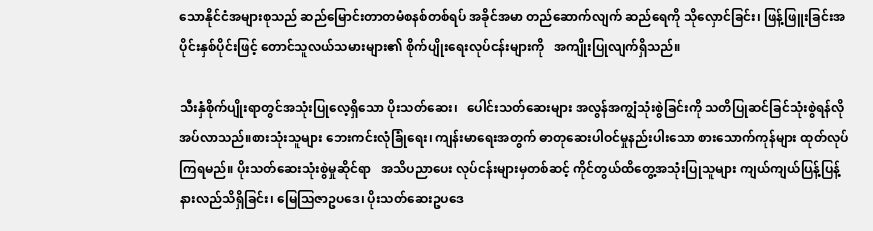သောနိုင်ငံအများစုသည် ဆည်မြောင်းတာတမံစနစ်တစ်ရပ် အခိုင်အမာ တည်ဆောက်လျက် ဆည်ရေကို သိုလှောင်ခြင်း၊ ဖြန့်ဖြူးခြင်းအပိုင်းနှစ်ပိုင်းဖြင့် တောင်သူလယ်သမားများ၏ စိုက်ပျိုးရေးလုပ်ငန်းများကို   အကျိုးပြုလျက်ရှိသည်။

သီးနှံစိုက်ပျိုးရာတွင်အသုံးပြုလေ့ရှိသော ပိုးသတ်ဆေး၊   ပေါင်းသတ်ဆေးများ အလွန်အကျွံသုံးစွဲခြင်းကို သတိပြုဆင်ခြင်သုံးစွဲရန်လိုအပ်လာသည်။စားသုံးသူများ ဘေးကင်းလုံခြုံရေး၊ ကျန်းမာရေးအတွက် ဓာတုဆေးပါဝင်မှုနည်းပါးသော စားသောက်ကုန်များ ထုတ်လုပ်ကြရမည်။ ပိုးသတ်ဆေးသုံးစွဲမှုဆိုင်ရာ   အသိပညာပေး လုပ်ငန်းများမှတစ်ဆင့် ကိုင်တွယ်ထိတွေ့အသုံးပြုသူများ ကျယ်ကျယ်ပြန့်ပြန့်နားလည်သိရှိခြင်း၊ မြေသြဇာဥပဒေ၊ ပိုးသတ်ဆေးဥပဒေ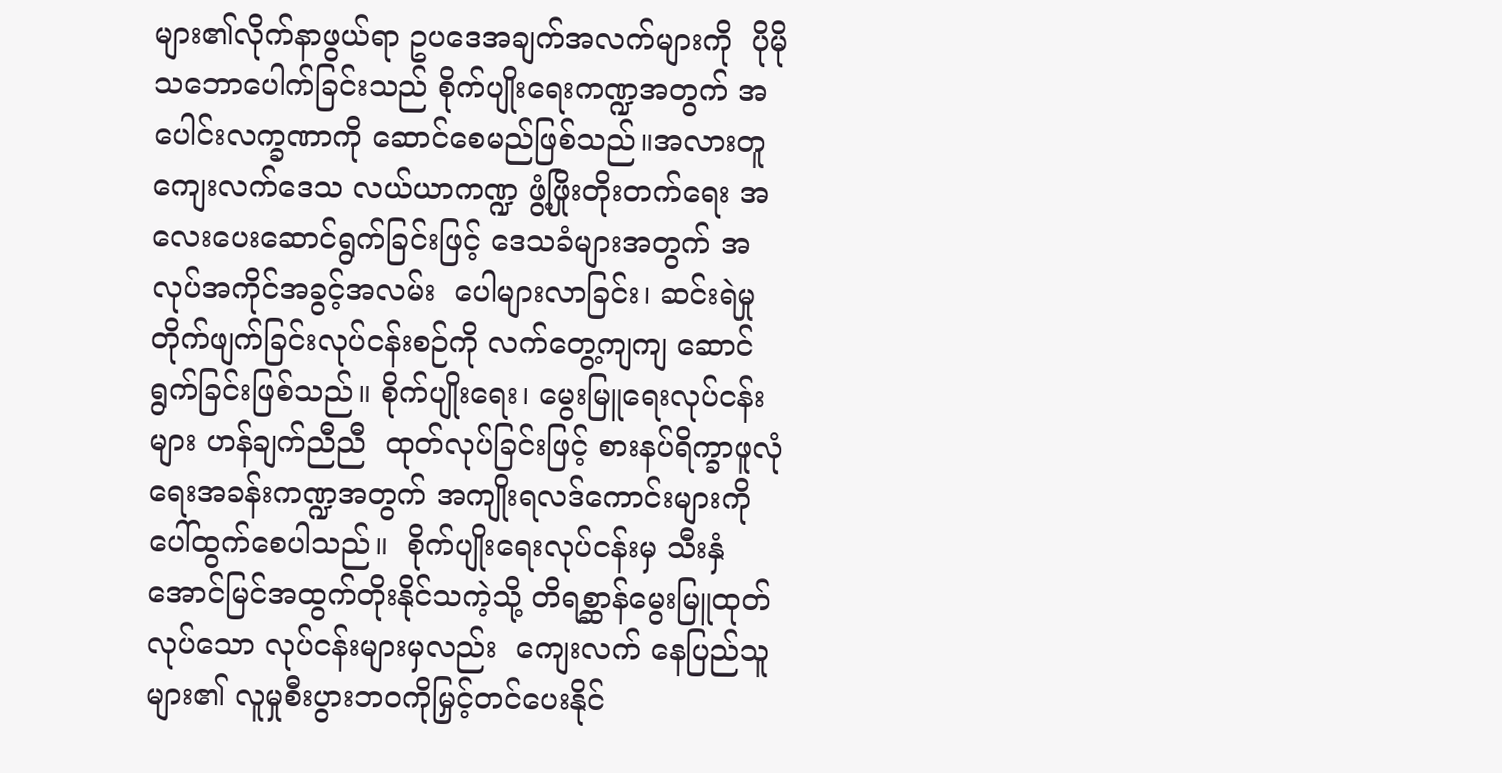များ၏လိုက်နာဖွယ်ရာ ဥပဒေအချက်အလက်များကို  ပိုမိုသဘောပေါက်ခြင်းသည် စိုက်ပျိုးရေးကဏ္ဍအတွက် အပေါင်းလက္ခဏာကို ဆောင်စေမည်ဖြစ်သည်။အလားတူ ကျေးလက်ဒေသ လယ်ယာကဏ္ဍ ဖွံ့ဖြိုးတိုးတက်ရေး အလေးပေးဆောင်ရွက်ခြင်းဖြင့် ဒေသခံများအတွက် အလုပ်အကိုင်အခွင့်အလမ်း  ပေါများလာခြင်း၊ ဆင်းရဲမှု   တိုက်ဖျက်ခြင်းလုပ်ငန်းစဉ်ကို လက်တွေ့ကျကျ ဆောင်ရွက်ခြင်းဖြစ်သည်။ စိုက်ပျိုးရေး၊ မွေးမြူရေးလုပ်ငန်းများ ဟန်ချက်ညီညီ  ထုတ်လုပ်ခြင်းဖြင့် စားနပ်ရိက္ခာဖူလုံရေးအခန်းကဏ္ဍအတွက် အကျိုးရလဒ်ကောင်းများကို ပေါ်ထွက်စေပါသည်။  စိုက်ပျိုးရေးလုပ်ငန်းမှ သီးနှံအောင်မြင်အထွက်တိုးနိုင်သကဲ့သို့ တိရစ္ဆာန်မွေးမြူထုတ်လုပ်သော လုပ်ငန်းများမှလည်း  ကျေးလက် နေပြည်သူများ၏ လူမှုစီးပွားဘဝကိုမြှင့်တင်ပေးနိုင်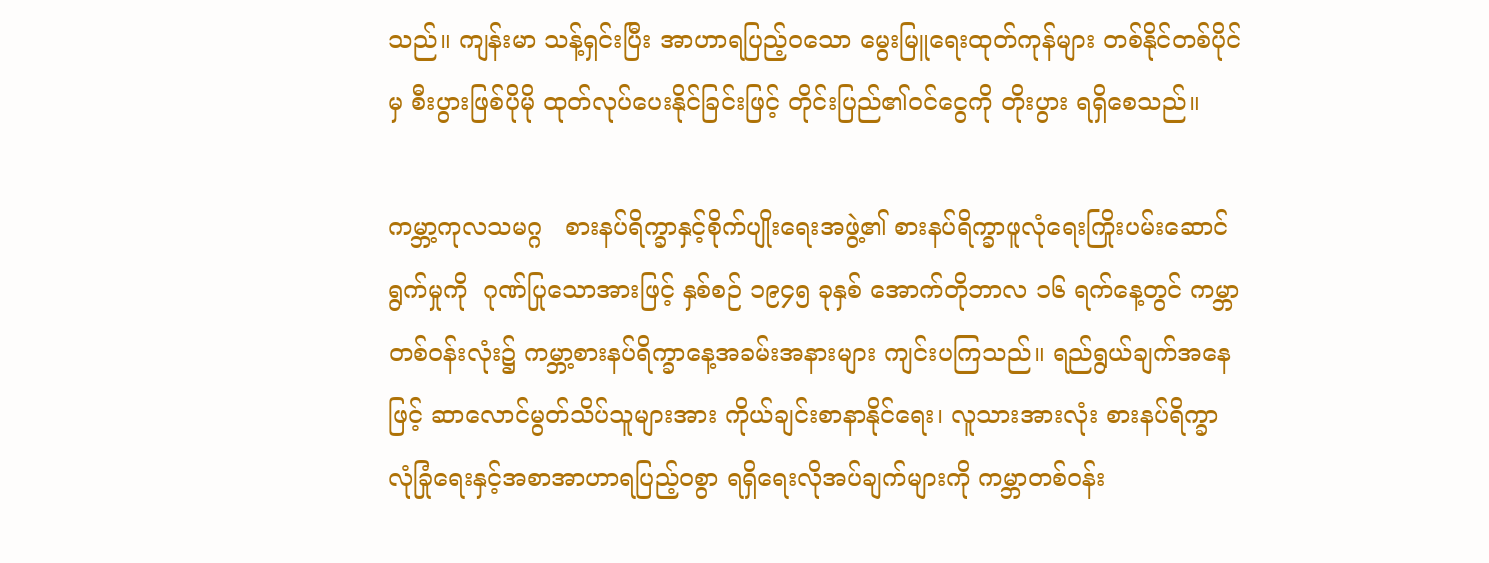သည်။ ကျန်းမာ သန့်ရှင်းပြီး အာဟာရပြည့်ဝသော မွေးမြူရေးထုတ်ကုန်များ တစ်နိုင်တစ်ပိုင်မှ စီးပွားဖြစ်ပိုမို ထုတ်လုပ်ပေးနိုင်ခြင်းဖြင့် တိုင်းပြည်၏ဝင်ငွေကို တိုးပွား ရရှိစေသည်။

ကမ္ဘာ့ကုလသမဂ္ဂ   စားနပ်ရိက္ခာနှင့်စိုက်ပျိုးရေးအဖွဲ့၏ စားနပ်ရိက္ခာဖူလုံရေးကြိုးပမ်းဆောင်ရွက်မှုကို  ဂုဏ်ပြုသောအားဖြင့် နှစ်စဉ် ၁၉၄၅ ခုနှစ် အောက်တိုဘာလ ၁၆ ရက်နေ့တွင် ကမ္ဘာတစ်ဝန်းလုံး၌ ကမ္ဘာ့စားနပ်ရိက္ခာနေ့အခမ်းအနားများ ကျင်းပကြသည်။ ရည်ရွယ်ချက်အနေဖြင့် ဆာလောင်မွတ်သိပ်သူများအား ကိုယ်ချင်းစာနာနိုင်ရေး၊ လူသားအားလုံး စားနပ်ရိက္ခာလုံခြုံရေးနှင့်အစာအာဟာရပြည့်ဝစွာ ရရှိရေးလိုအပ်ချက်များကို ကမ္ဘာတစ်ဝန်း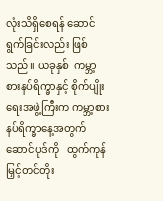လုံးသိရှိစေရန် ဆောင်ရွက်ခြင်းလည်း ဖြစ်သည်။ ယခုနှစ်  ကမ္ဘာ့စားနပ်ရိက္ခာနှင့် စိုက်ပျိုးရေးအဖွဲ့ကြီးက ကမ္ဘာ့စားနပ်ရိက္ခာနေ့အတွက်ဆောင်ပုဒ်ကို   ထွက်ကုန်မြှင့်တင်တိုး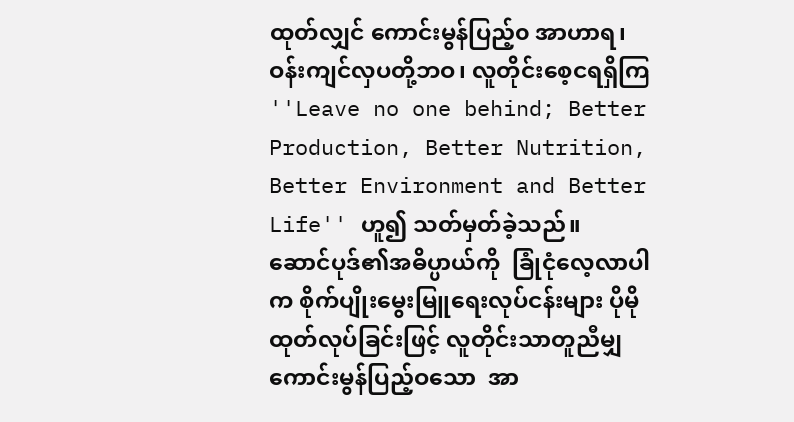ထုတ်လျှင် ကောင်းမွန်ပြည့်၀ အာဟာရ၊ ဝန်းကျင်လှပတို့ဘဝ၊ လူတိုင်းစေ့ငရရှိကြ ''Leave no one behind; Better Production, Better Nutrition, Better Environment and Better Life'' ဟူ၍ သတ်မှတ်ခဲ့သည်။  ဆောင်ပုဒ်၏အဓိပ္ပာယ်ကို  ခြုံငုံလေ့လာပါက စိုက်ပျိုးမွေးမြူရေးလုပ်ငန်းများ ပိုမိုထုတ်လုပ်ခြင်းဖြင့် လူတိုင်းသာတူညီမျှ ကောင်းမွန်ပြည့်ဝသော  အာ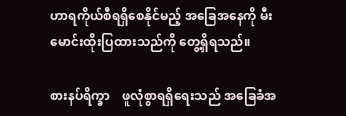ဟာရကိုယ်စီရရှိစေနိုင်မည့် အခြေအနေကို မီးမောင်းထိုးပြထားသည်ကို တွေ့ရှိရသည်။

စားနပ်ရိက္ခာ    ဖူလုံစွာရရှိရေးသည် အခြေခံအ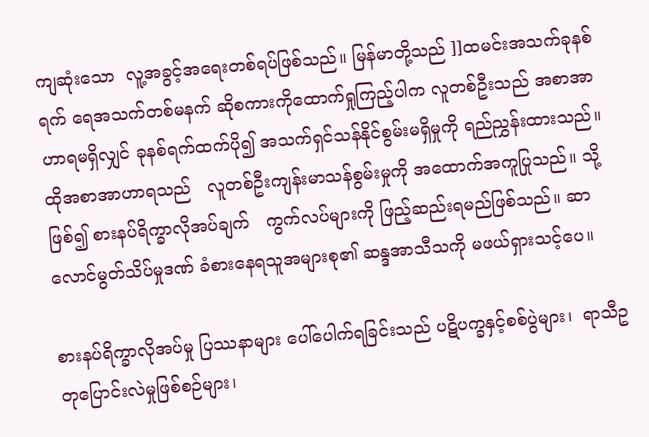ကျဆုံးသော  လူ့အခွင့်အရေးတစ်ရပ်ဖြစ်သည်။ မြန်မာတို့သည် ]]ထမင်းအသက်ခုနစ်ရက် ရေအသက်တစ်မနက် ဆိုစကားကိုထောက်ရှုကြည့်ပါက လူတစ်ဦးသည် အစာအာဟာရမရှိလျှင် ခုနစ်ရက်ထက်ပို၍ အသက်ရှင်သန်နိုင်စွမ်းမရှိမှုကို ရည်ညွှန်းထားသည်။ ထိုအစာအာဟာရသည်   လူတစ်ဦးကျန်းမာသန်စွမ်းမှုကို အထောက်အကူပြုသည်။ သို့ဖြစ်၍ စားနပ်ရိက္ခာလိုအပ်ချက်   ကွက်လပ်များကို ဖြည့်ဆည်းရမည်ဖြစ်သည်။ ဆာလောင်မွတ်သိပ်မှုဒဏ် ခံစားနေရသူအများစု၏ ဆန္ဒအာသီသကို မဖယ်ရှားသင့်ပေ။

စားနပ်ရိက္ခာလိုအပ်မှု ပြဿနာများ ပေါ်ပေါက်ရခြင်းသည် ပဋိပက္ခနှင့်စစ်ပွဲများ၊  ရာသီဥတုပြောင်းလဲမှုဖြစ်စဉ်များ၊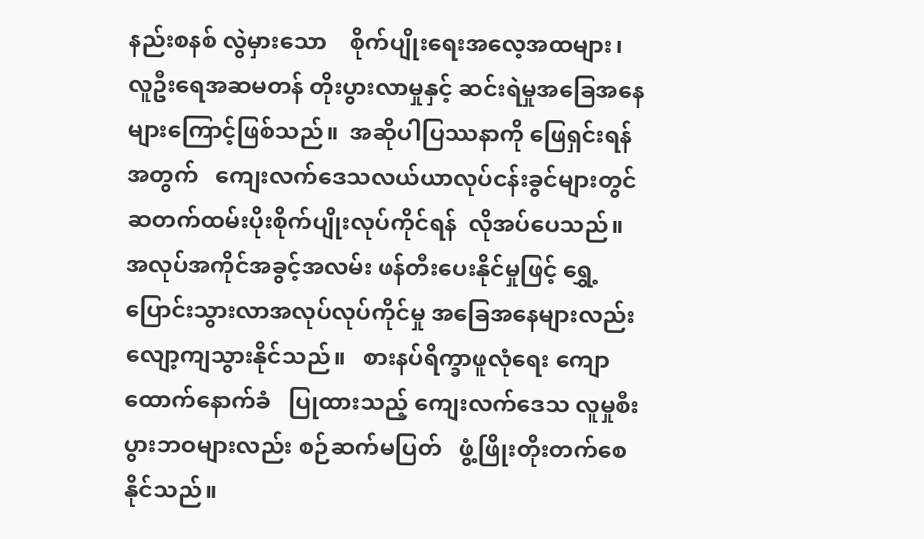နည်းစနစ် လွဲမှားသော    စိုက်ပျိုးရေးအလေ့အထများ၊ လူဦးရေအဆမတန် တိုးပွားလာမှုနှင့် ဆင်းရဲမှုအခြေအနေများကြောင့်ဖြစ်သည်။  အဆိုပါပြဿနာကို ဖြေရှင်းရန်အတွက်   ကျေးလက်ဒေသလယ်ယာလုပ်ငန်းခွင်များတွင်  ဆတက်ထမ်းပိုးစိုက်ပျိုးလုပ်ကိုင်ရန်  လိုအပ်ပေသည်။ အလုပ်အကိုင်အခွင့်အလမ်း ဖန်တီးပေးနိုင်မှုဖြင့် ရွှေ့ပြောင်းသွားလာအလုပ်လုပ်ကိုင်မှု အခြေအနေများလည်း လျော့ကျသွားနိုင်သည်။   စားနပ်ရိက္ခာဖူလုံရေး ကျောထောက်နောက်ခံ   ပြုထားသည့် ကျေးလက်ဒေသ လူမှုစီးပွားဘဝများလည်း စဉ်ဆက်မပြတ်   ဖွံ့ဖြိုးတိုးတက်စေနိုင်သည်။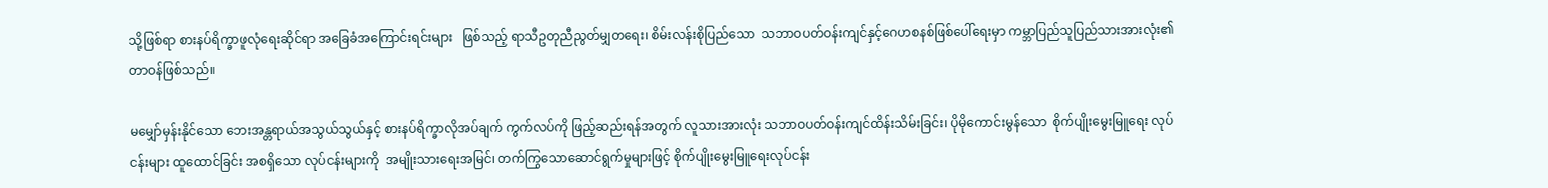သို့ဖြစ်ရာ စားနပ်ရိက္ခာဖူလုံရေးဆိုင်ရာ အခြေခံအကြောင်းရင်းများ   ဖြစ်သည့် ရာသီဥတုညီညွတ်မျှတရေး၊ စိမ်းလန်းစိုပြည်သော  သဘာဝပတ်ဝန်းကျင်နှင့်ဂေဟစနစ်ဖြစ်ပေါ်ရေးမှာ ကမ္ဘာပြည်သူပြည်သားအားလုံး၏ တာဝန်ဖြစ်သည်။

မမျှော်မှန်းနိုင်သော ဘေးအန္တရာယ်အသွယ်သွယ်နှင့် စားနပ်ရိက္ခာလိုအပ်ချက် ကွက်လပ်ကို ဖြည့်ဆည်းရန်အတွက် လူသားအားလုံး သဘာဝပတ်ဝန်းကျင်ထိန်းသိမ်းခြင်း၊ ပိုမိုကောင်းမွန်သော  စိုက်ပျိုးမွေးမြူရေး လုပ်ငန်းများ ထူထောင်ခြင်း အစရှိသော လုပ်ငန်းများကို  အမျိုးသားရေးအမြင်၊ တက်ကြွသောဆောင်ရွက်မှုများဖြင့် စိုက်ပျိုးမွေးမြူရေးလုပ်ငန်း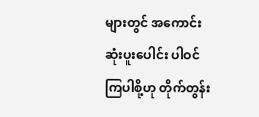များတွင် အကောင်းဆုံးပူးပေါင်း ပါဝင်ကြပါစို့ဟု တိုက်တွန်း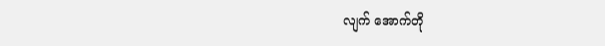လျက် အောက်တို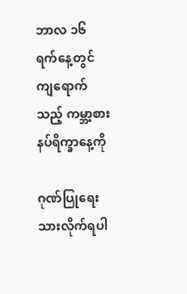ဘာလ ၁၆ ရက်နေ့တွင် ကျရောက်သည့် ကမ္ဘာ့စားနပ်ရိက္ခာနေ့ကို

ဂုဏ်ပြုရေးသားလိုက်ရပါ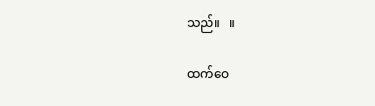သည်။   ။

ထက်ဝေ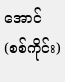အောင်(စစ်ကိုင်း)